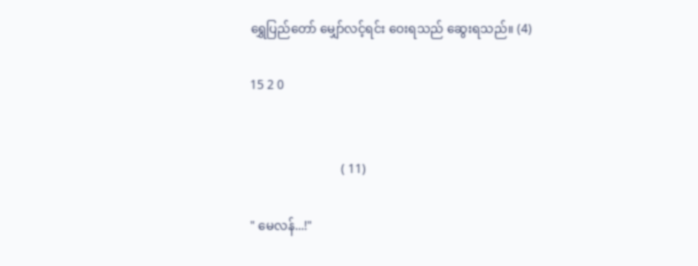ရွှေပြည်တော် မျှော်လင့်ရင်း ဝေးရသည် ဆွေးရသည်။ (4)

15 2 0


                             ( 11)

" မေလန်...!"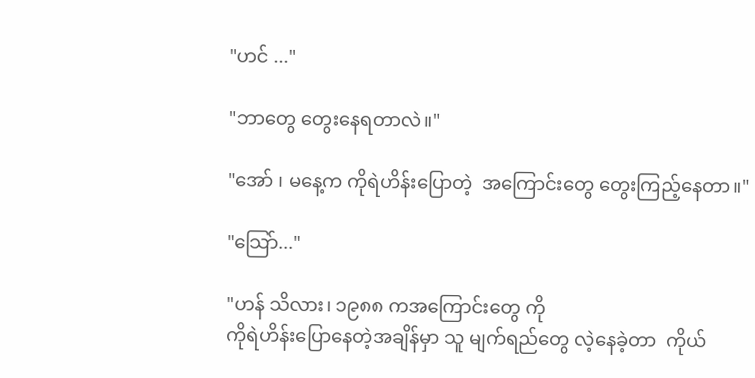"ဟင် ..."

"ဘာတွေ တွေးနေရတာလဲ။"

"အော် ၊ မနေ့က ကိုရဲဟိန်းပြောတဲ့  အကြောင်းတွေ တွေးကြည့်နေတာ။"

"သြော်..."

"ဟန် သိလား၊ ၁၉၈၈ ကအကြောင်းတွေ ကို
ကိုရဲဟိန်းပြောနေတဲ့အချိန်မှာ သူ မျက်ရည်တွေ လဲ့နေခဲ့တာ  ကိုယ်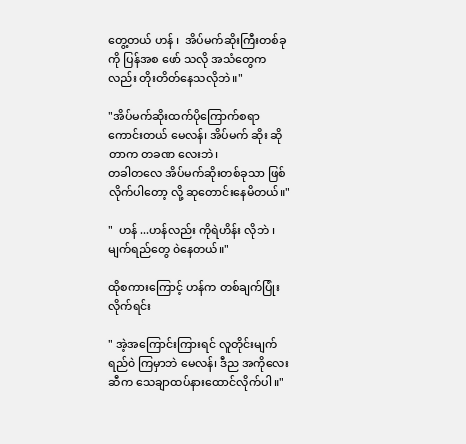တွေ့တယ် ဟန် ၊  အိပ်မက်ဆိုးကြီးတစ်ခုကို ပြန်အစ ဖော် သလို အသံတွေကလည်း တိုးတိတ်နေသလိုဘဲ။"

"အိပ်မက်ဆိုးထက်ပိုကြောက်စရာကောင်းတယ် မေလန်၊ အိပ်မက် ဆိုး ဆိုတာက တခဏ လေးဘဲ၊
တခါတလေ အိပ်မက်ဆိုးတစ်ခုသာ ဖြစ်လိုက်ပါတော့ လို့ ဆုတောင်းနေမိတယ်။"

"  ဟန် ...ဟန်လည်း ကိုရဲဟိန်း လိုဘဲ ၊ မျက်ရည်တွေ ၀ဲနေတယ်။"

ထိုစကားကြောင့် ဟန်က တစ်ချက်ပြုံးလိုက်ရင်း

" အဲ့အကြောင်းကြားရင် လူတိုင်းမျက်ရည်၀ဲ ကြမှာဘဲ မေလန်၊ ဒီည အကိုလေးဆီက သေချာထပ်နားထောင်လိုက်ပါ။"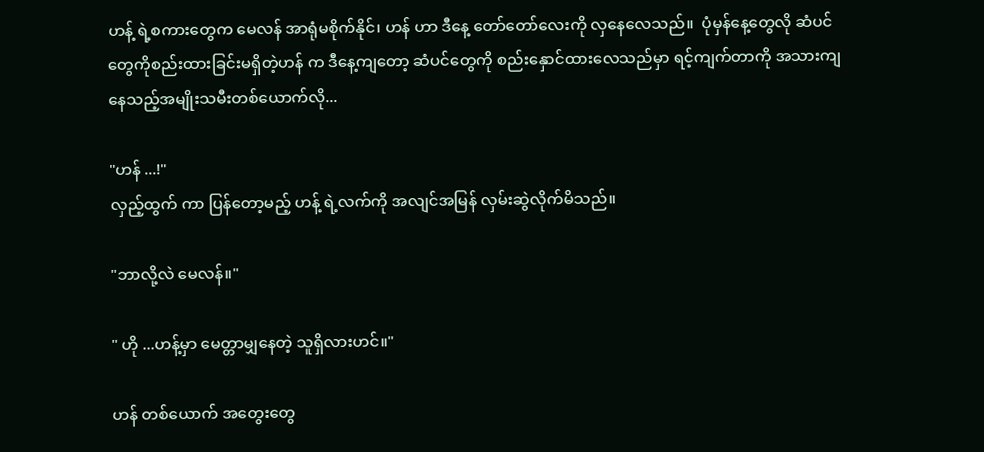ဟန့် ရဲ့စကားတွေက မေလန် အာရုံမစိုက်နိုင်၊ ဟန် ဟာ ဒီနေ့ တော်တော်လေးကို လှနေလေသည်။  ပုံမှန်နေ့တွေလို ဆံပင်တွေကိုစည်းထားခြင်းမရှိတဲ့ဟန် က ဒီနေ့ကျတော့ ဆံပင်တွေကို စည်းနှောင်ထားလေသည်မှာ ရင့်ကျက်တာကို အသားကျနေသည့်အမျိုးသမီးတစ်ယောက်လို...

"ဟန် ...!"
လှည့်ထွက် ကာ ပြန်တော့မည့် ဟန့် ရဲ့လက်ကို အလျင်အမြန် လှမ်းဆွဲလိုက်မိသည်။

"ဘာလို့လဲ မေလန်။"

" ဟို ...ဟန့်မှာ မေတ္တာမျှနေတဲ့ သူရှိလားဟင်။"

ဟန် တစ်ယောက် အတွေးတွေ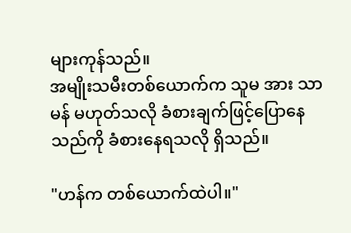များကုန်သည်။
အမျိုးသမီးတစ်ယောက်က သူမ အား သာမန် မဟုတ်သလို ခံစားချက်ဖြင့်ပြောနေသည်ကို ခံစားနေရသလို ရှိသည်။

"ဟန်က တစ်ယောက်ထဲပါ။"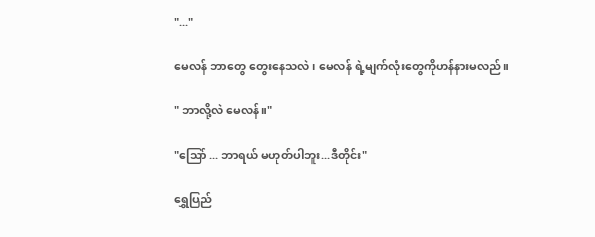"..."

မေလန် ဘာတွေ တွေးနေသလဲ ၊ မေလန် ရဲ့မျက်လုံးတွေကိုဟန်နားမလည်။

" ဘာလို့လဲ မေလန်။"

"သြော် ... ဘာရယ် မဟုတ်ပါဘူး...ဒီတိုင်း"

ရွှေပြည်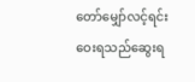တော်မျှော်လင့်ရင်း ဝေးရသည်ဆွေးရ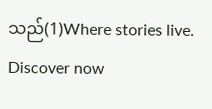သည်(1)Where stories live. Discover now